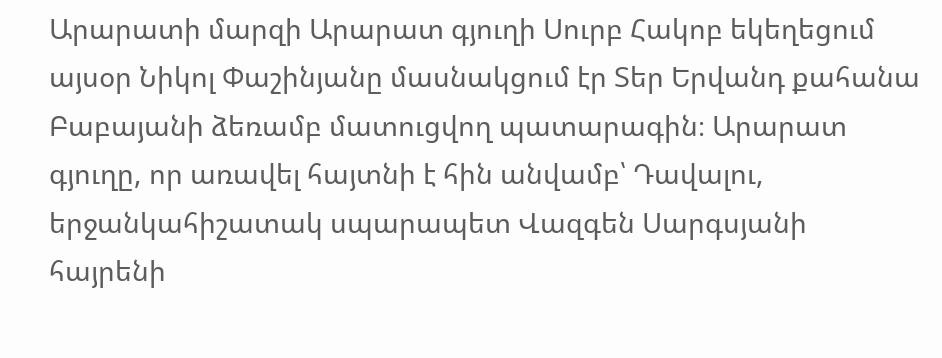Արարատի մարզի Արարատ գյուղի Սուրբ Հակոբ եկեղեցում այսօր Նիկոլ Փաշինյանը մասնակցում էր Տեր Երվանդ քահանա Բաբայանի ձեռամբ մատուցվող պատարագին։ Արարատ գյուղը, որ առավել հայտնի է հին անվամբ՝ Դավալու, երջանկահիշատակ սպարապետ Վազգեն Սարգսյանի հայրենի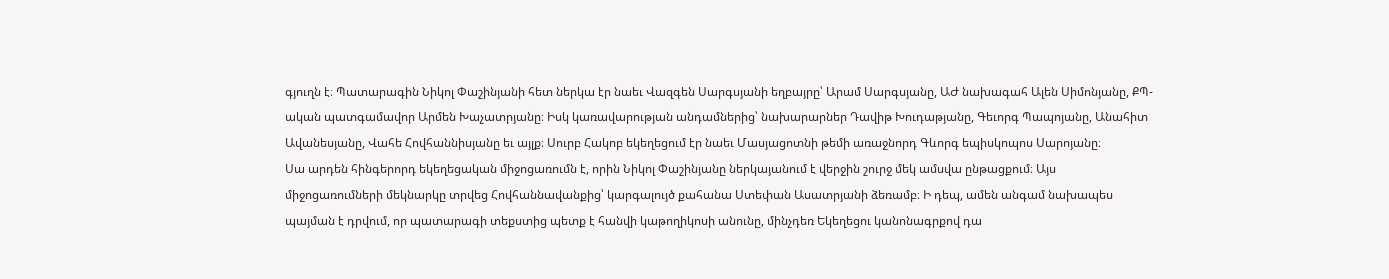գյուղն է։ Պատարագին Նիկոլ Փաշինյանի հետ ներկա էր նաեւ Վազգեն Սարգսյանի եղբայրը՝ Արամ Սարգսյանը, ԱԺ նախագահ Ալեն Սիմոնյանը, ՔՊ-ական պատգամավոր Արմեն Խաչատրյանը։ Իսկ կառավարության անդամներից՝ նախարարներ Դավիթ Խուդաթյանը, Գեւորգ Պապոյանը, Անահիտ Ավանեսյանը, Վահե Հովհաննիսյանը եւ այլք։ Սուրբ Հակոբ եկեղեցում էր նաեւ Մասյացոտնի թեմի առաջնորդ Գևորգ եպիսկոպոս Սարոյանը։
Սա արդեն հինգերորդ եկեղեցական միջոցառումն է, որին Նիկոլ Փաշինյանը ներկայանում է վերջին շուրջ մեկ ամսվա ընթացքում։ Այս միջոցառումների մեկնարկը տրվեց Հովհաննավանքից՝ կարգալույծ քահանա Ստեփան Ասատրյանի ձեռամբ։ Ի դեպ, ամեն անգամ նախապես պայման է դրվում, որ պատարագի տեքստից պետք է հանվի կաթողիկոսի անունը, մինչդեռ Եկեղեցու կանոնագրքով դա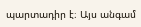պարտադիր է։ Այս անգամ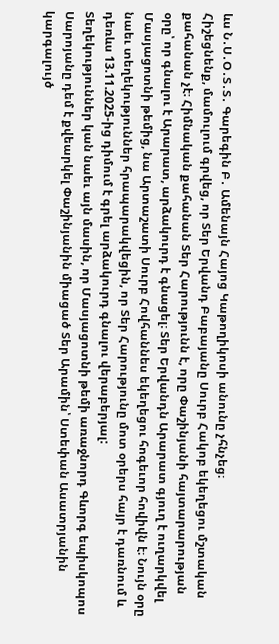ևս Ն․Ս․Օ․Տ․Տ․ Գարեգին Բ․ Ամենայն Հայոց Կաթողիկոսի անունը չհնչեց։
Հիշեցնենք, մամուլում գրվեց, որ Տեր Երվանդ Բաբայանը Սուրբ Հակոբ եկեղեցու մշտական քահանան չէ։ Հիմնական քահանան Տեր Հարությունն է, որը Փաշինյանի հայտարարության օրը՝ որ գնալու է Արարատ, արձակուրդ է գնացել։ Տեր Երվանդն Արարատ գյուղ է ուղարկվել Մասյացոտնի թեմից, նա Արտաշատի Սուրբ Հովհաննես եկեղեցու հոգեւոր հովիվն է։ Նույն օրը նաեւ տեղեկություններ հրապարակվեցին, որ Տեր Հարությունը մոտ օրերս հայր է դառնում և դեռևս 13.11.2025-ից դիմում է գրել արձակուրդ գնալու վերաբերյալ:
Տեղեկություններ կան նաեւ այն մասին, որ Մասյացոտնի թեմի առաջնորդ Գևորգ եպիսկոպոս Սարոյանը դեմ է քվեարկել Փաշինյանին միացած Տեր Արամին՝ Ստեփան Ասատրյանին կարգալույծ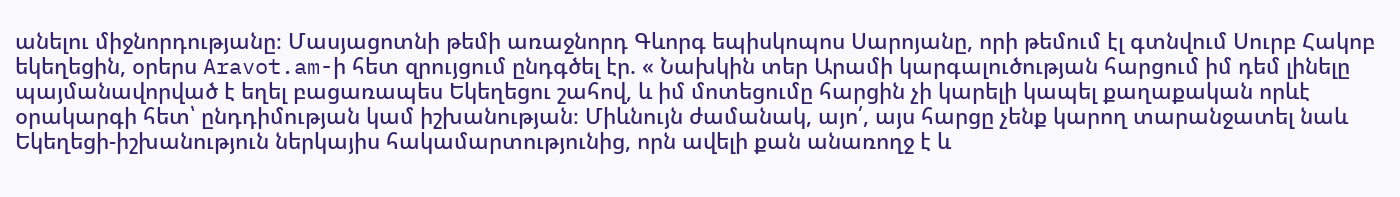անելու միջնորդությանը։ Մասյացոտնի թեմի առաջնորդ Գևորգ եպիսկոպոս Սարոյանը, որի թեմում էլ գտնվում Սուրբ Հակոբ եկեղեցին, օրերս Aravot.am-ի հետ զրույցում ընդգծել էր. « Նախկին տեր Արամի կարգալուծության հարցում իմ դեմ լինելը պայմանավորված է եղել բացառապես Եկեղեցու շահով, և իմ մոտեցումը հարցին չի կարելի կապել քաղաքական որևէ օրակարգի հետ՝ ընդդիմության կամ իշխանության։ Միևնույն ժամանակ, այո՛, այս հարցը չենք կարող տարանջատել նաև Եկեղեցի-իշխանություն ներկայիս հակամարտությունից, որն ավելի քան անառողջ է և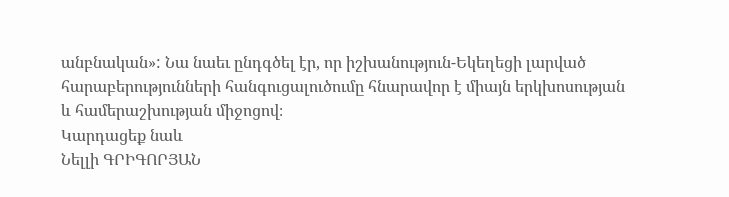անբնական»: Նա նաեւ ընդգծել էր, որ իշխանություն-Եկեղեցի լարված հարաբերությունների հանգուցալուծումը հնարավոր է միայն երկխոսության և համերաշխության միջոցով։
Կարդացեք նաև
Նելլի ԳՐԻԳՈՐՅԱՆ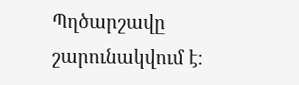Պղծարշավը շարունակվում է։